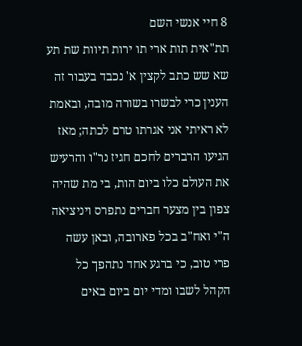8 חיי אנשי השם
תת"אית תות ארי תו ירות תיוות שת תע שא שש כתב לקצין א' נכבד בעבור זה הענין כרי לבשרו בשורה מובה, ובאמת לא ראיתי אני אגרתו טרם לכתה; מאז הגיעו הרברים לחכם חגיז נר"ו והרעיש את העולם כלו ביום הות, בי מת שהיה צפון בין מצער חברים נתפרס ויניציאה ה"י ואח"ב בכל פארובה, ובאן עשה פרי טוב, כי ברגע אחד נתהפך כל הקהל לשבו ומדי יום ביום באים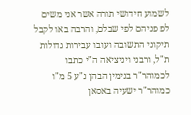לשמוע חידושי תורה אשר אני משים לפ פניהם לפי שבלם, והרבה באו לקבל תיקוני התשובה ועובו עבירות גדולות ת"ל, ורבני ויניציאה ה"י כתבו לכמוהר"ר בנימין הבהן נ"ע 5 מ"ו כמוהר"ר ישעיה באסאן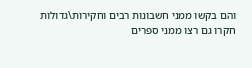והם בקשו ממני חשבונות רבים וחקירות\גדולות חקרו גם רצו ממני ספרים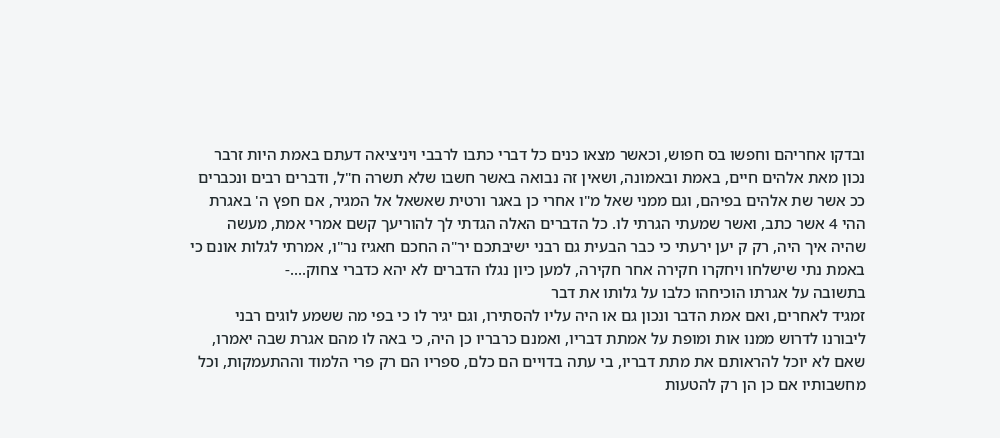ובדקו אחריהם וחפשו בס חפוש, וכאשר מצאו כנים כל דברי כתבו לרבבי ויניציאה דעתם באמת היות זרבר נכון מאת אלהים חיים, באמת ובאמונה, ושאין זה נבואה באשר חשבו שלא תשרה ח"ל, ודברים רבים ונכברים ככ אשר שת אלהים בפיהם, וגם ממני שאל מ"ו אחרי כן באגר ורטית שאשאל אל המגיר, אם חפץ ה' באגרת ההי 4 אשר כתב, ואשר שמעתי הגרתי לו. כל הדברים האלה הגדתי לך להוריעך קשם אמרי אמת, מעשה שהיה איך היה, רק ק יען ירעתי כי כבר הבעית גם רבני ישיבתכם יר"ה החכם חאגיז נר"ו, אמרתי לגלות אונם כי באמת נתי שישלחו ויחקרו חקירה אחר חקירה, למען כיון נגלו הדברים לא יהא כדברי צחוק....-
בתשובה על אגרתו הוכיחהו כלבו על גלותו את דבר
זמגיד לאחרים, ואם אמת הדבר ונכון גם או היה עליו להסתירו, וגם יגיר לו כי בפי מה ששמע לוגים רבני ליבורנו לדרוש ממנו אות ומופת על אמתת דבריו, ואמנם כרבריו כן היה, כי באה לו מהם אגרת שבה יאמרו, שאם לא יוכל להראותם את מתת דבריו, בי עתה בדויים הם כלם, ספריו הם רק פרי הלמוד וההתעמקות, וכל מחשבותיו אם כן הן רק להטעות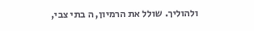ולהוליך. שולל את הרמיון, ה בתי צבי,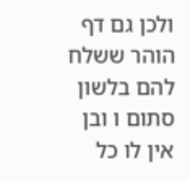ולכן גם דף הוהר ששלח להם בלשון סתום ו ובן אין לו כל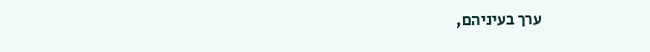ערך בעיניהם,